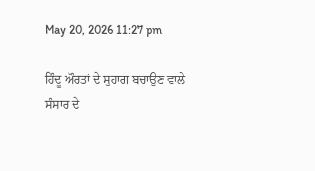May 20, 2026 11:27 pm

ਹਿੰਦੂ ਔਰਤਾਂ ਦੇ ਸੁਹਾਗ ਬਚਾਉਣ ਵਾਲੇ ਸੰਸਾਰ ਦੇ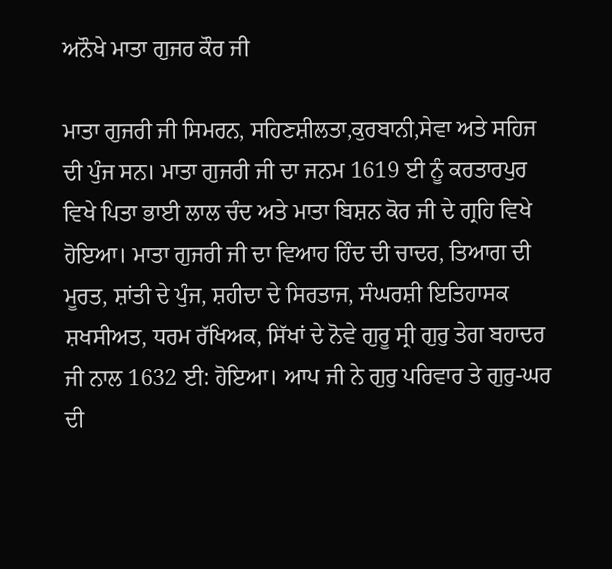ਅਨੌਖੇ ਮਾਤਾ ਗੁਜਰ ਕੌਰ ਜੀ

ਮਾਤਾ ਗੁਜਰੀ ਜੀ ਸਿਮਰਨ, ਸਹਿਣਸ਼ੀਲਤਾ,ਕੁਰਬਾਨੀ,ਸੇਵਾ ਅਤੇ ਸਹਿਜ ਦੀ ਪੁੰਜ ਸਨ। ਮਾਤਾ ਗੁਜਰੀ ਜੀ ਦਾ ਜਨਮ 1619 ਈ ਨੂੰ ਕਰਤਾਰਪੁਰ ਵਿਖੇ ਪਿਤਾ ਭਾਈ ਲਾਲ ਚੰਦ ਅਤੇ ਮਾਤਾ ਬਿਸ਼ਨ ਕੋਰ ਜੀ ਦੇ ਗ੍ਰਹਿ ਵਿਖੇ ਹੋਇਆ। ਮਾਤਾ ਗੁਜਰੀ ਜੀ ਦਾ ਵਿਆਹ ਹਿੰਦ ਦੀ ਚਾਦਰ, ਤਿਆਗ ਦੀ ਮੂਰਤ, ਸ਼ਾਂਤੀ ਦੇ ਪੁੰਜ, ਸ਼ਹੀਦਾ ਦੇ ਸਿਰਤਾਜ, ਸੰਘਰਸ਼ੀ ਇਤਿਹਾਸਕ ਸ਼ਖਸੀਅਤ, ਧਰਮ ਰੱਖਿਅਕ, ਸਿੱਖਾਂ ਦੇ ਨੋਵੇ ਗੁਰੂ ਸ੍ਰੀ ਗੁਰੁ ਤੇਗ ਬਹਾਦਰ ਜੀ ਨਾਲ 1632 ਈ: ਹੋਇਆ। ਆਪ ਜੀ ਨੇ ਗੁਰੁ ਪਰਿਵਾਰ ਤੇ ਗੁਰੁ-ਘਰ ਦੀ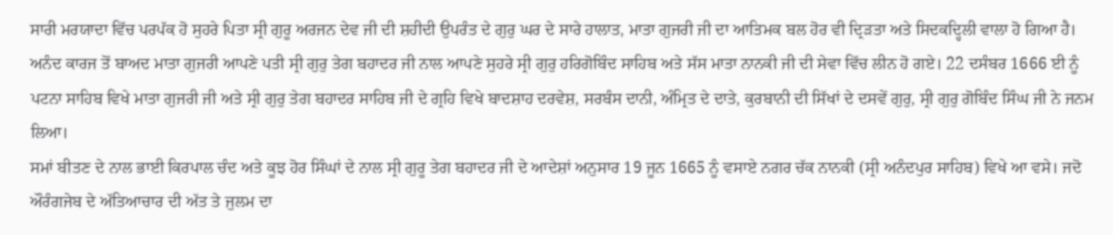ਸਾਰੀ ਮਰਯਾਦਾ ਵਿੱਚ ਪਰਪੱਕ ਹੋ ਸੁਹਰੇ ਪਿਤਾ ਸ੍ਰੀ ਗੁਰੂ ਅਰਜਨ ਦੇਵ ਜੀ ਦੀ ਸ਼ਹੀਦੀ ਉਪਰੰਤ ਦੇ ਗੁਰੁ ਘਰ ਦੇ ਸਾਰੇ ਹਾਲਾਤ, ਮਾਤਾ ਗੁਜਰੀ ਜੀ ਦਾ ਆਤਿਮਕ ਬਲ ਹੋਰ ਵੀ ਦ੍ਰਿੜਤਾ ਅਤੇ ਸਿਦਕਦ੍ਹਿਲੀ ਵਾਲਾ ਹੋ ਗਿਆ ਹੈ। ਅਨੰਦ ਕਾਰਜ ਤੋਂ ਬਾਅਦ ਮਾਤਾ ਗੁਜਰੀ ਆਪਣੇ ਪਤੀ ਸ੍ਰੀ ਗੁਰੁ ਤੇਗ ਬਹਾਦਰ ਜੀ ਨਾਲ ਆਪਣੇ ਸੁਹਰੇ ਸ੍ਰੀ ਗੁਰੁ ਹਰਿਗੋਬਿੰਦ ਸਾਹਿਬ ਅਤੇ ਸੱਸ ਮਾਤਾ ਨਾਨਕੀ ਜੀ ਦੀ ਸੇਵਾ ਵਿੱਚ ਲੀਨ ਹੋ ਗਏ। 22 ਦਸੰਬਰ 1666 ਈ ਨੂੰ ਪਟਨਾ ਸਾਹਿਬ ਵਿਖੇ ਮਾਤਾ ਗੁਜਰੀ ਜੀ ਅਤੇ ਸ੍ਰੀ ਗੁਰੁ ਤੇਗ ਬਹਾਦਰ ਸਾਹਿਬ ਜੀ ਦੇ ਗ੍ਰਹਿ ਵਿਖੇ ਬਾਦਸ਼ਾਹ ਦਰਵੇਸ਼, ਸਰਬੰਸ ਦਾਨੀ, ਅੰਮ੍ਰਿਤ ਦੇ ਦਾਤੇ, ਕੁਰਬਾਨੀ ਦੀ ਸਿੱਖਾਂ ਦੇ ਦਸਵੇਂ ਗੁਰੁ, ਸ੍ਰੀ ਗੁਰੁ ਗੋਬਿੰਦ ਸਿੰਘ ਜੀ ਨੇ ਜਨਮ ਲਿਆ।
ਸਮਾਂ ਬੀਤਣ ਦੇ ਨਾਲ ਭਾਈ ਕਿਰਪਾਲ ਚੰਦ ਅਤੇ ਕੂਝ ਹੋਰ ਸਿੰਘਾਂ ਦੇ ਨਾਲ ਸ੍ਰੀ ਗੁਰੂ ਤੇਗ ਬਹਾਦਰ ਜੀ ਦੇ ਆਦੇਸ਼ਾਂ ਅਨੁਸਾਰ 19 ਜੂਨ 1665 ਨੂੰ ਵਸਾਏ ਨਗਰ ਚੱਕ ਨਾਨਕੀ (ਸ੍ਰੀ ਅਨੰਦਪੁਰ ਸਾਹਿਬ) ਵਿਖੇ ਆ ਵਸੇ। ਜਦੋ ਔਰੰਗਜੇਬ ਦੇ ਅੱਤਿਆਚਾਰ ਦੀ ਅੱਤ ਤੇ ਜੁਲਮ ਦਾ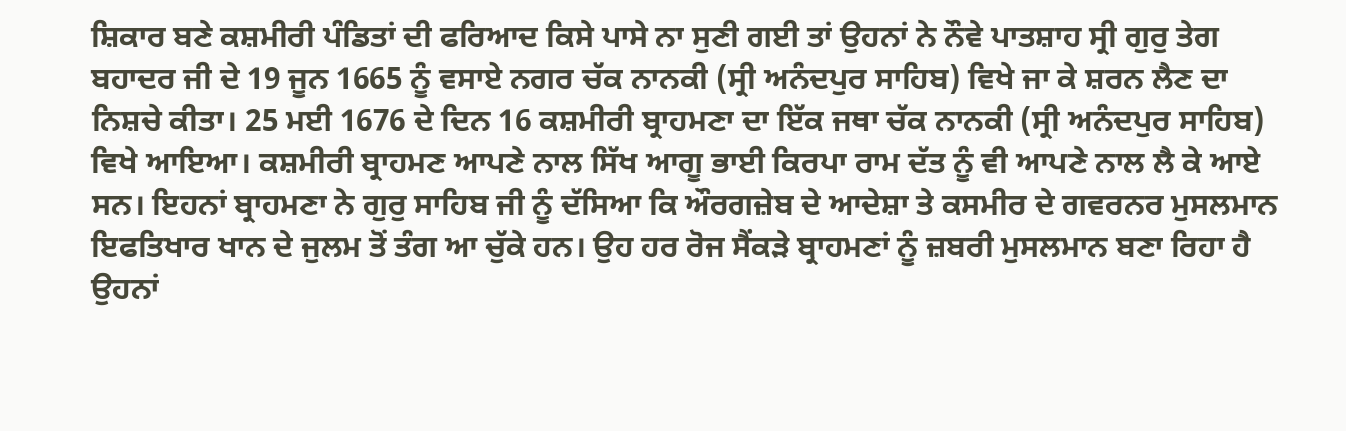ਸ਼ਿਕਾਰ ਬਣੇ ਕਸ਼ਮੀਰੀ ਪੰਡਿਤਾਂ ਦੀ ਫਰਿਆਦ ਕਿਸੇ ਪਾਸੇ ਨਾ ਸੁਣੀ ਗਈ ਤਾਂ ਉਹਨਾਂ ਨੇ ਨੌਵੇ ਪਾਤਸ਼ਾਹ ਸ੍ਰੀ ਗੁਰੁ ਤੇਗ ਬਹਾਦਰ ਜੀ ਦੇ 19 ਜੂਨ 1665 ਨੂੰ ਵਸਾਏ ਨਗਰ ਚੱਕ ਨਾਨਕੀ (ਸ੍ਰੀ ਅਨੰਦਪੁਰ ਸਾਹਿਬ) ਵਿਖੇ ਜਾ ਕੇ ਸ਼ਰਨ ਲੈਣ ਦਾ ਨਿਸ਼ਚੇ ਕੀਤਾ। 25 ਮਈ 1676 ਦੇ ਦਿਨ 16 ਕਸ਼ਮੀਰੀ ਬ੍ਰਾਹਮਣਾ ਦਾ ਇੱਕ ਜਥਾ ਚੱਕ ਨਾਨਕੀ (ਸ੍ਰੀ ਅਨੰਦਪੁਰ ਸਾਹਿਬ) ਵਿਖੇ ਆਇਆ। ਕਸ਼ਮੀਰੀ ਬ੍ਰਾਹਮਣ ਆਪਣੇ ਨਾਲ ਸਿੱਖ ਆਗੂ ਭਾਈ ਕਿਰਪਾ ਰਾਮ ਦੱਤ ਨੂੰ ਵੀ ਆਪਣੇ ਨਾਲ ਲੈ ਕੇ ਆਏ ਸਨ। ਇਹਨਾਂ ਬ੍ਰਾਹਮਣਾ ਨੇ ਗੁਰੁ ਸਾਹਿਬ ਜੀ ਨੂੰ ਦੱਸਿਆ ਕਿ ਔਰਗਜ਼ੇਬ ਦੇ ਆਦੇਸ਼ਾ ਤੇ ਕਸਮੀਰ ਦੇ ਗਵਰਨਰ ਮੁਸਲਮਾਨ ਇਫਤਿਖਾਰ ਖਾਨ ਦੇ ਜੁਲਮ ਤੋਂ ਤੰਗ ਆ ਚੁੱਕੇ ਹਨ। ਉਹ ਹਰ ਰੋਜ ਸੈਂਕੜੇ ਬ੍ਰਾਹਮਣਾਂ ਨੂੰ ਜ਼ਬਰੀ ਮੁਸਲਮਾਨ ਬਣਾ ਰਿਹਾ ਹੈ ਉਹਨਾਂ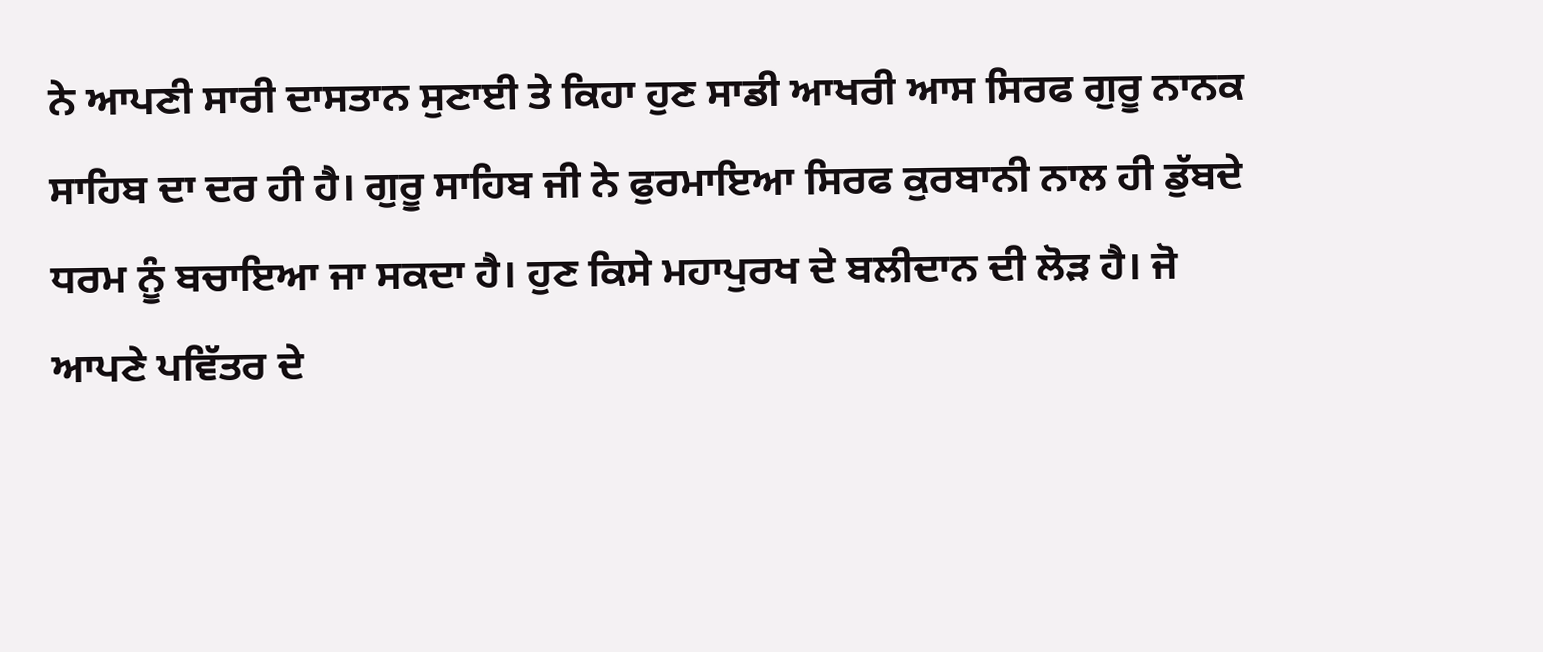ਨੇ ਆਪਣੀ ਸਾਰੀ ਦਾਸਤਾਨ ਸੁਣਾਈ ਤੇ ਕਿਹਾ ਹੁਣ ਸਾਡੀ ਆਖਰੀ ਆਸ ਸਿਰਫ ਗੁਰੂ ਨਾਨਕ ਸਾਹਿਬ ਦਾ ਦਰ ਹੀ ਹੈ। ਗੁਰੂ ਸਾਹਿਬ ਜੀ ਨੇ ਫੁਰਮਾਇਆ ਸਿਰਫ ਕੁਰਬਾਨੀ ਨਾਲ ਹੀ ਡੁੱਬਦੇ ਧਰਮ ਨੂੰ ਬਚਾਇਆ ਜਾ ਸਕਦਾ ਹੈ। ਹੁਣ ਕਿਸੇ ਮਹਾਪੁਰਖ ਦੇ ਬਲੀਦਾਨ ਦੀ ਲੋੜ ਹੈ। ਜੋ ਆਪਣੇ ਪਵਿੱਤਰ ਦੇ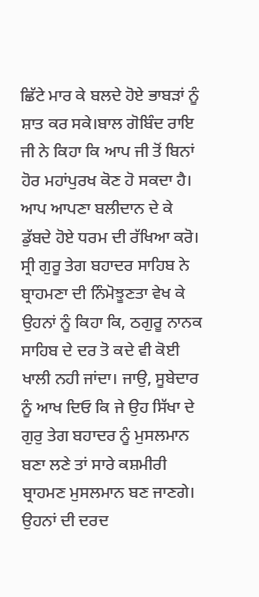ਛਿੱਟੇ ਮਾਰ ਕੇ ਬਲਦੇ ਹੋਏ ਭਾਬੜਾਂ ਨੂੰ ਸ਼ਾਤ ਕਰ ਸਕੇ।ਬਾਲ ਗੋਬਿੰਦ ਰਾਇ ਜੀ ਨੇ ਕਿਹਾ ਕਿ ਆਪ ਜੀ ਤੋਂ ਬਿਨਾਂ ਹੋਰ ਮਹਾਂਪੁਰਖ ਕੋਣ ਹੋ ਸਕਦਾ ਹੈ। ਆਪ ਆਪਣਾ ਬਲੀਦਾਨ ਦੇ ਕੇ ਡੁੱਬਦੇ ਹੋਏ ਧਰਮ ਦੀ ਰੱਖਿਆ ਕਰੋ। ਸ੍ਰੀ ਗੁਰੂ ਤੇਗ ਬਹਾਦਰ ਸਾਹਿਬ ਨੇ ਬ੍ਰਾਹਮਣਾ ਦੀ ਨਿੰਮੋਝੂਣਤਾ ਵੇਖ ਕੇ ਉਹਨਾਂ ਨੂੰ ਕਿਹਾ ਕਿ, ਠਗੁਰੂ ਨਾਨਕ ਸਾਹਿਬ ਦੇ ਦਰ ਤੋ ਕਦੇ ਵੀ ਕੋਈ ਖਾਲੀ ਨਹੀ ਜਾਂਦਾ। ਜਾਉ, ਸੂਬੇਦਾਰ ਨੂੰ ਆਖ ਦਿਓ ਕਿ ਜੇ ਉਹ ਸਿੱਖਾ ਦੇ ਗੁਰੁ ਤੇਗ ਬਹਾਦਰ ਨੂੰ ਮੁਸਲਮਾਨ ਬਣਾ ਲਣੇ ਤਾਂ ਸਾਰੇ ਕਸ਼ਮੀਰੀ ਬ੍ਰਾਹਮਣ ਮੁਸਲਮਾਨ ਬਣ ਜਾਣਗੇ। ਉਹਨਾਂ ਦੀ ਦਰਦ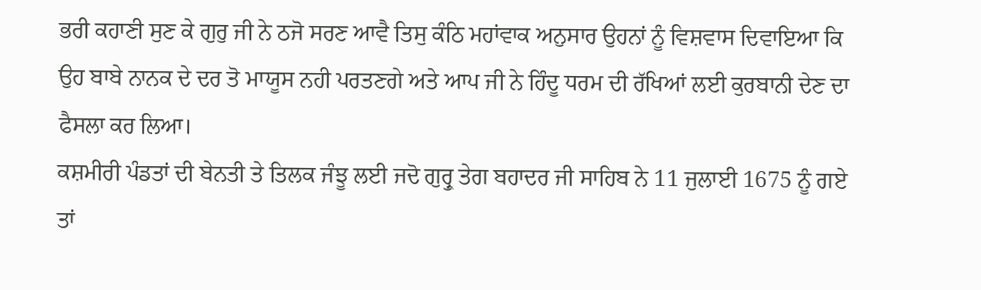ਭਰੀ ਕਹਾਣੀ ਸੁਣ ਕੇ ਗੁਰੁ ਜੀ ਨੇ ਠਜੋ ਸਰਣ ਆਵੈ ਤਿਸੁ ਕੰਠਿ ਮਹਾਂਵਾਕ ਅਨੁਸਾਰ ਉਹਨਾਂ ਨੂੰ ਵਿਸ਼ਵਾਸ ਦਿਵਾਇਆ ਕਿ ਉਹ ਬਾਬੇ ਨਾਨਕ ਦੇ ਦਰ ਤੋ ਮਾਯੂਸ ਨਹੀ ਪਰਤਣਗੇ ਅਤੇ ਆਪ ਜੀ ਨੇ ਹਿੰਦੂ ਧਰਮ ਦੀ ਰੱਖਿਆਂ ਲਈ ਕੁਰਬਾਨੀ ਦੇਣ ਦਾ ਫੈਸਲਾ ਕਰ ਲਿਆ।
ਕਸ਼ਮੀਰੀ ਪੰਡਤਾਂ ਦੀ ਬੇਨਤੀ ਤੇ ਤਿਲਕ ਜੰਝੂ ਲਈ ਜਦੋ ਗੁਰ੍ਰੁ ਤੇਗ ਬਹਾਦਰ ਜੀ ਸਾਹਿਬ ਨੇ 11 ਜੁਲਾਈ 1675 ਨੂੰ ਗਏ ਤਾਂ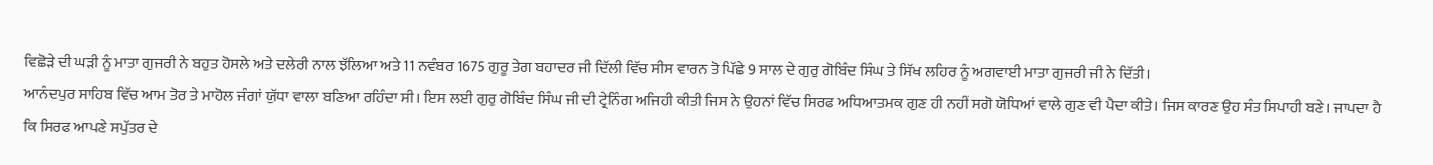ਵਿਛੋੜੇ ਦੀ ਘੜੀ ਨੂੰ ਮਾਤਾ ਗੁਜਰੀ ਨੇ ਬਹੁਤ ਹੋਸਲੇ ਅਤੇ ਦਲੇਰੀ ਨਾਲ ਝੱਲਿਆ ਅਤੇ 11 ਨਵੰਬਰ 1675 ਗੁਰੂ ਤੇਗ ਬਹਾਦਰ ਜੀ ਦਿੱਲੀ ਵਿੱਚ ਸੀਸ ਵਾਰਨ ਤੋ ਪਿੱਛੇ 9 ਸਾਲ ਦੇ ਗੁਰੁ ਗੋਬਿੰਦ ਸਿੰਘ ਤੇ ਸਿੱਖ ਲਹਿਰ ਨੂੰ ਅਗਵਾਈ ਮਾਤਾ ਗੁਜਰੀ ਜੀ ਨੇ ਦਿੱਤੀ।
ਆਨੰਦਪੁਰ ਸਾਹਿਬ ਵਿੱਚ ਆਮ ਤੋਰ ਤੇ ਮਾਹੋਲ ਜੰਗਾਂ ਯੁੱਧਾ ਵਾਲਾ ਬਣਿਆ ਰਹਿੰਦਾ ਸੀ। ਇਸ ਲਈ ਗੁਰੁ ਗੋਬਿੰਦ ਸਿੰਘ ਜੀ ਦੀ ਟ੍ਰੇਨਿੰਗ ਅਜਿਹੀ ਕੀਤੀ ਜਿਸ ਨੇ ਉਹਨਾਂ ਵਿੱਚ ਸਿਰਫ ਅਧਿਆਤਮਕ ਗੁਣ ਹੀ ਨਹੀਂ ਸਗੋ ਯੋਧਿਆਂ ਵਾਲੇ ਗੁਣ ਵੀ ਪੈਦਾ ਕੀਤੇ। ਜਿਸ ਕਾਰਣ ਉਹ ਸੰਤ ਸਿਪਾਹੀ ਬਣੇ। ਜਾਪਦਾ ਹੈ ਕਿ ਸਿਰਫ ਆਪਣੇ ਸਪੁੱਤਰ ਦੇ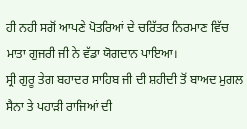ਹੀ ਨਹੀ ਸਗੋਂ ਆਪਣੇ ਪੋਤਰਿਆਂ ਦੇ ਚਰਿੱਤਰ ਨਿਰਮਾਣ ਵਿੱਚ ਮਾਤਾ ਗੁਜਰੀ ਜੀ ਨੇ ਵੱਡਾ ਯੋਗਦਾਨ ਪਾਇਆ।
ਸ੍ਰੀ ਗੁਰੂ ਤੇਗ ਬਹਾਦਰ ਸਾਹਿਬ ਜੀ ਦੀ ਸ਼ਹੀਦੀ ਤੋਂ ਬਾਅਦ ਮੁਗਲ ਸੈਨਾ ਤੇ ਪਹਾੜੀ ਰਾਜਿਆਂ ਦੀ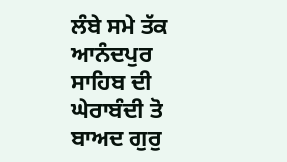ਲੰਬੇ ਸਮੇ ਤੱਕ ਆਨੰਦਪੁਰ ਸਾਹਿਬ ਦੀ ਘੇਰਾਬੰਦੀ ਤੋ ਬਾਅਦ ਗੁਰੁ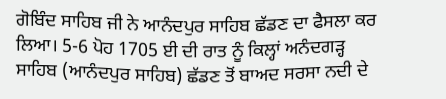ਗੋਬਿੰਦ ਸਾਹਿਬ ਜੀ ਨੇ ਆਨੰਦਪੁਰ ਸਾਹਿਬ ਛੱਡਣ ਦਾ ਫੈਸਲਾ ਕਰ ਲਿਆ। 5-6 ਪੋਹ 1705 ਈ ਦੀ ਰਾਤ ਨੂੰ ਕਿਲ੍ਹਾਂ ਅਨੰਦਗੜ੍ਹ ਸਾਹਿਬ (ਆਨੰਦਪੁਰ ਸਾਹਿਬ) ਛੱਡਣ ਤੋਂ ਬਾਅਦ ਸਰਸਾ ਨਦੀ ਦੇ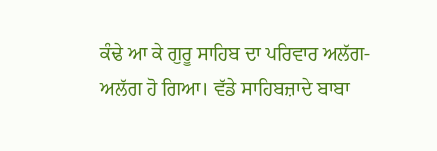ਕੰਢੇ ਆ ਕੇ ਗੁਰੂ ਸਾਹਿਬ ਦਾ ਪਰਿਵਾਰ ਅਲੱਗ-ਅਲੱਗ ਹੋ ਗਿਆ। ਵੱਡੇ ਸਾਹਿਬਜ਼ਾਦੇ ਬਾਬਾ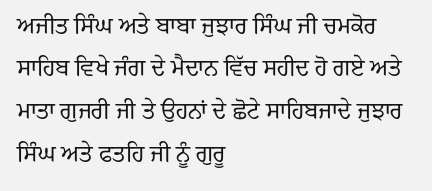ਅਜੀਤ ਸਿੰਘ ਅਤੇ ਬਾਬਾ ਜੁਝਾਰ ਸਿੰਘ ਜੀ ਚਮਕੋਰ ਸਾਹਿਬ ਵਿਖੇ ਜੰਗ ਦੇ ਮੈਦਾਨ ਵਿੱਚ ਸਹੀਦ ਹੋ ਗਏ ਅਤੇ ਮਾਤਾ ਗੁਜਰੀ ਜੀ ਤੇ ਉਹਨਾਂ ਦੇ ਛੋਟੇ ਸਾਹਿਬਜਾਦੇ ਜੁਝਾਰ ਸਿੰਘ ਅਤੇ ਫਤਹਿ ਜੀ ਨੂੰ ਗੁਰੂ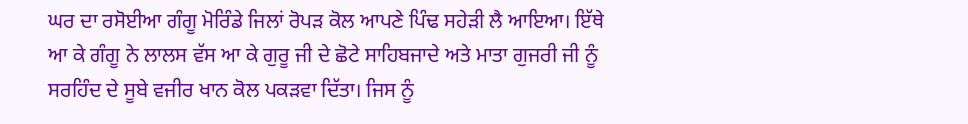ਘਰ ਦਾ ਰਸੋਈਆ ਗੰਗੂ ਮੋਰਿੰਡੇ ਜਿਲਾਂ ਰੋਪੜ ਕੋਲ ਆਪਣੇ ਪਿੰਢ ਸਹੇੜੀ ਲੈ ਆਇਆ। ਇੱਥੇ ਆ ਕੇ ਗੰਗੂ ਨੇ ਲਾਲਸ ਵੱਸ ਆ ਕੇ ਗੁਰੂ ਜੀ ਦੇ ਛੋਟੇ ਸਾਹਿਬਜਾਦੇ ਅਤੇ ਮਾਤਾ ਗੁਜਰੀ ਜੀ ਨੂੰ ਸਰਹਿੰਦ ਦੇ ਸੂਬੇ ਵਜੀਰ ਖਾਨ ਕੋਲ ਪਕੜਵਾ ਦਿੱਤਾ। ਜਿਸ ਨੂੰ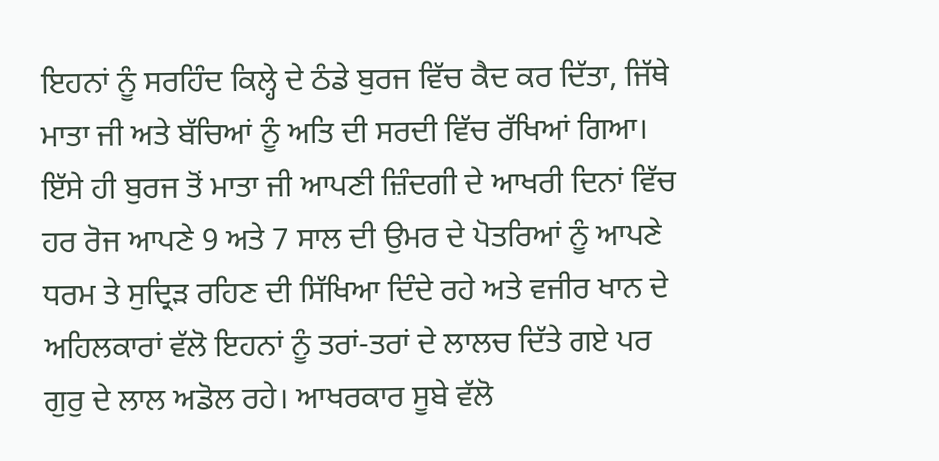ਇਹਨਾਂ ਨੂੰ ਸਰਹਿੰਦ ਕਿਲ੍ਹੇ ਦੇ ਠੰਡੇ ਬੁਰਜ ਵਿੱਚ ਕੈਦ ਕਰ ਦਿੱਤਾ, ਜਿੱਥੇ ਮਾਤਾ ਜੀ ਅਤੇ ਬੱਚਿਆਂ ਨੂੰ ਅਤਿ ਦੀ ਸਰਦੀ ਵਿੱਚ ਰੱਖਿਆਂ ਗਿਆ। ਇੱਸੇ ਹੀ ਬੁਰਜ ਤੋਂ ਮਾਤਾ ਜੀ ਆਪਣੀ ਜ਼ਿੰਦਗੀ ਦੇ ਆਖਰੀ ਦਿਨਾਂ ਵਿੱਚ ਹਰ ਰੋਜ ਆਪਣੇ 9 ਅਤੇ 7 ਸਾਲ ਦੀ ਉਮਰ ਦੇ ਪੋਤਰਿਆਂ ਨੂੰ ਆਪਣੇ ਧਰਮ ਤੇ ਸੁਦ੍ਰਿੜ ਰਹਿਣ ਦੀ ਸਿੱਖਿਆ ਦਿੰਦੇ ਰਹੇ ਅਤੇ ਵਜੀਰ ਖਾਨ ਦੇ ਅਹਿਲਕਾਰਾਂ ਵੱਲੋ ਇਹਨਾਂ ਨੂੰ ਤਰਾਂ-ਤਰਾਂ ਦੇ ਲਾਲਚ ਦਿੱਤੇ ਗਏ ਪਰ ਗੁਰੁ ਦੇ ਲਾਲ ਅਡੋਲ ਰਹੇ। ਆਖਰਕਾਰ ਸੂਬੇ ਵੱਲੋ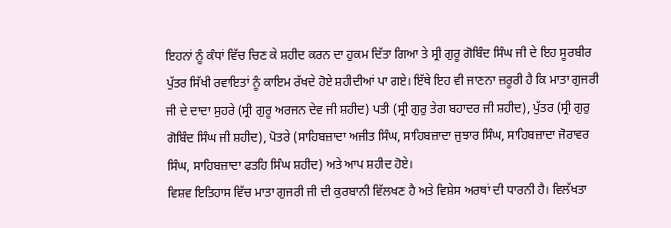ਇਹਨਾਂ ਨੂੰ ਕੰਧਾਂ ਵਿੱਚ ਚਿਣ ਕੇ ਸ਼ਹੀਦ ਕਰਨ ਦਾ ਹੁਕਮ ਦਿੱਤਾ ਗਿਆ ਤੇ ਸ੍ਰੀ ਗੁਰੂ ਗੋਬਿੰਦ ਸਿੰਘ ਜੀ ਦੇ ਇਹ ਸੂਰਬੀਰ ਪੁੱਤਰ ਸਿੱਖੀ ਰਵਾਇਤਾਂ ਨੂੰ ਕਾਇਮ ਰੱਖਦੇ ਹੋਏ ਸ਼ਹੀਦੀਆਂ ਪਾ ਗਏ। ਇੱਥੇ ਇਹ ਵੀ ਜਾਣਨਾ ਜ਼ਰੂਰੀ ਹੈ ਕਿ ਮਾਤਾ ਗੁਜਰੀ ਜੀ ਦੇ ਦਾਦਾ ਸੁਹਰੇ (ਸ੍ਰੀ ਗੁਰੂ ਅਰਜਨ ਦੇਵ ਜੀ ਸ਼ਹੀਦ) ਪਤੀ (ਸ੍ਰੀ ਗੁਰੁ ਤੇਗ ਬਹਾਦਰ ਜੀ ਸ਼ਹੀਦ), ਪੁੱਤਰ (ਸ੍ਰੀ ਗੁਰੁ ਗੋਬਿੰਦ ਸਿੰਘ ਜੀ ਸ਼ਹੀਦ), ਪੋਤਰੇ (ਸਾਹਿਬਜ਼ਾਦਾ ਅਜੀਤ ਸਿੰਘ, ਸਾਹਿਬਜ਼ਾਦਾ ਜੁਝਾਰ ਸਿੰਘ, ਸਾਹਿਬਜ਼ਾਦਾ ਜੋਰਾਵਰ ਸਿੰਘ, ਸਾਹਿਬਜ਼ਾਦਾ ਫਤਹਿ ਸਿੰਘ ਸ਼ਹੀਦ) ਅਤੇ ਆਪ ਸ਼ਹੀਦ ਹੋਏ।
ਵਿਸ਼ਵ ਇਤਿਹਾਸ ਵਿੱਚ ਮਾਤਾ ਗੁਜਰੀ ਜੀ ਦੀ ਕੁਰਬਾਨੀ ਵਿੱਲਖਣ ਹੈ ਅਤੇ ਵਿਸ਼ੇਸ ਅਰਥਾਂ ਦੀ ਧਾਰਨੀ ਹੈ। ਵਿਲੱਖਤਾ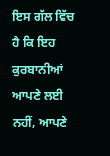ਇਸ ਗੱਲ ਵਿੱਚ ਹੈ ਕਿ ਇਹ ਕੁਰਬਾਨੀਆਂ ਆਪਣੇ ਲਈ ਨਹੀਂ, ਆਪਣੇ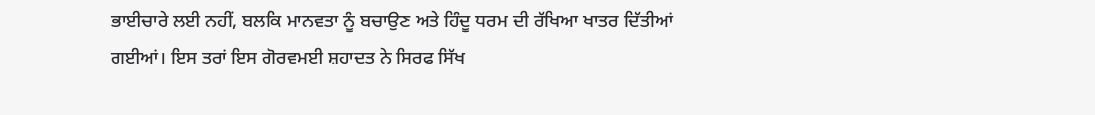ਭਾਈਚਾਰੇ ਲਈ ਨਹੀਂ, ਬਲਕਿ ਮਾਨਵਤਾ ਨੂੰ ਬਚਾਉਣ ਅਤੇ ਹਿੰਦੂ ਧਰਮ ਦੀ ਰੱਖਿਆ ਖਾਤਰ ਦਿੱਤੀਆਂ ਗਈਆਂ। ਇਸ ਤਰਾਂ ਇਸ ਗੋਰਵਮਈ ਸ਼ਹਾਦਤ ਨੇ ਸਿਰਫ ਸਿੱਖ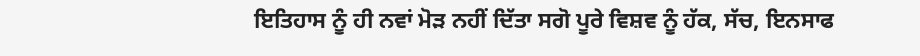ਇਤਿਹਾਸ ਨੂੰ ਹੀ ਨਵਾਂ ਮੋੜ ਨਹੀਂ ਦਿੱਤਾ ਸਗੋ ਪੂਰੇ ਵਿਸ਼ਵ ਨੂੰ ਹੱਕ, ਸੱਚ, ਇਨਸਾਫ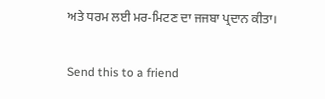ਅਤੇ ਧਰਮ ਲਈ ਮਰ-ਮਿਟਣ ਦਾ ਜਜਬਾ ਪ੍ਰਦਾਨ ਕੀਤਾ।

Send this to a friend